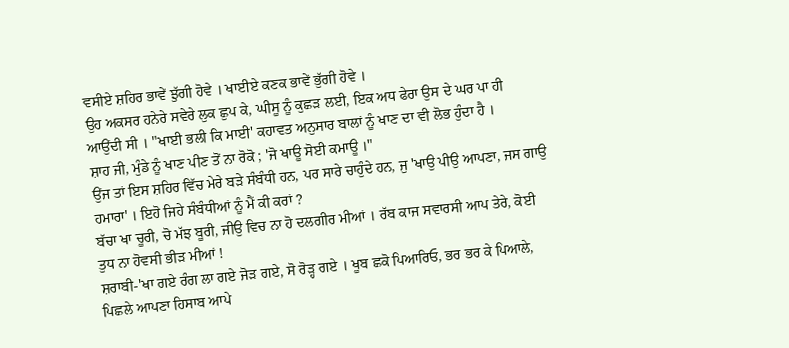ਵਸੀਏ ਸ਼ਹਿਰ ਭਾਵੇਂ ਝੁੱਗੀ ਹੋਵੇ । ਖਾਈਏ ਕਣਕ ਭਾਵੇਂ ਭੁੱਗੀ ਹੋਵੇ ।
ਉਹ ਅਕਸਰ ਹਨੇਰੇ ਸਵੇਰੇ ਲੁਕ ਛੁਪ ਕੇ, ਘੀਸੂ ਨੂੰ ਕੁਛੜ ਲਈ, ਇਕ ਅਧ ਫੇਰਾ ਉਸ ਦੇ ਘਰ ਪਾ ਹੀ ਆਉਂਦੀ ਸੀ । "ਖਾਈ ਭਲੀ ਕਿ ਮਾਈ' ਕਹਾਵਤ ਅਨੁਸਾਰ ਬਾਲਾਂ ਨੂੰ ਖਾਣ ਦਾ ਵੀ ਲੋਭ ਹੁੰਦਾ ਹੈ ।
ਸ਼ਾਹ ਜੀ, ਮੁੰਡੇ ਨੂੰ ਖਾਣ ਪੀਣ ਤੋਂ ਨਾ ਰੋਕੋ ; 'ਜੋ ਖਾਊ ਸੋਈ ਕਮਾਊ ।"
ਉਂਜ ਤਾਂ ਇਸ ਸ਼ਹਿਰ ਵਿੱਚ ਮੇਰੇ ਬੜੇ ਸੰਬੰਧੀ ਹਨ, ਪਰ ਸਾਰੇ ਚਾਹੁੰਦੇ ਹਨ, ਜੁ 'ਖਾਉ ਪੀਉ ਆਪਣਾ, ਜਸ ਗਾਉ ਹਮਾਰਾ' । ਇਹੋ ਜਿਹੇ ਸੰਬੰਧੀਆਂ ਨੂੰ ਮੈਂ ਕੀ ਕਰਾਂ ?
ਬੱਚਾ ਖਾ ਚੂਰੀ, ਚੋ ਮੱਝ ਬੂਰੀ, ਜੀਉ ਵਿਚ ਨਾ ਹੋ ਦਲਗੀਰ ਮੀਆਂ । ਰੱਬ ਕਾਜ ਸਵਾਰਸੀ ਆਪ ਤੇਰੇ, ਕੋਈ ਤੁਧ ਨਾ ਹੋਵਸੀ ਭੀੜ ਮੀਆਂ !
ਸ਼ਰਾਬੀ-'ਖਾ ਗਏ ਰੰਗ ਲਾ ਗਏ ਜੋੜ ਗਏ, ਸੋ ਰੋੜ੍ਹ ਗਏ । ਖੂਬ ਛਕੋ ਪਿਆਰਿਓ, ਭਰ ਭਰ ਕੇ ਪਿਆਲੇ, ਪਿਛਲੇ ਆਪਣਾ ਹਿਸਾਬ ਆਪੇ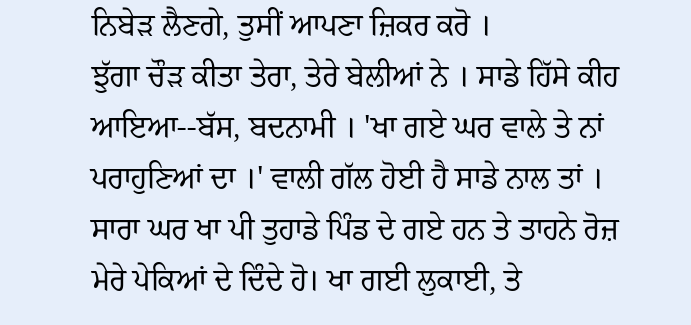ਨਿਬੇੜ ਲੈਣਗੇ, ਤੁਸੀਂ ਆਪਣਾ ਜ਼ਿਕਰ ਕਰੋ ।
ਝੁੱਗਾ ਚੌੜ ਕੀਤਾ ਤੇਰਾ, ਤੇਰੇ ਬੇਲੀਆਂ ਨੇ । ਸਾਡੇ ਹਿੱਸੇ ਕੀਹ ਆਇਆ--ਬੱਸ, ਬਦਨਾਮੀ । 'ਖਾ ਗਏ ਘਰ ਵਾਲੇ ਤੇ ਨਾਂ ਪਰਾਹੁਣਿਆਂ ਦਾ ।' ਵਾਲੀ ਗੱਲ ਹੋਈ ਹੈ ਸਾਡੇ ਨਾਲ ਤਾਂ ।
ਸਾਰਾ ਘਰ ਖਾ ਪੀ ਤੁਹਾਡੇ ਪਿੰਡ ਦੇ ਗਏ ਹਨ ਤੇ ਤਾਹਨੇ ਰੋਜ਼ ਮੇਰੇ ਪੇਕਿਆਂ ਦੇ ਦਿੰਦੇ ਹੋ। ਖਾ ਗਈ ਲੁਕਾਈ, ਤੇ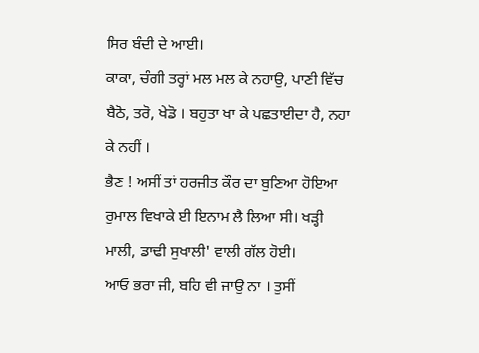ਸਿਰ ਬੰਦੀ ਦੇ ਆਈ।
ਕਾਕਾ, ਚੰਗੀ ਤਰ੍ਹਾਂ ਮਲ ਮਲ ਕੇ ਨਹਾਉ, ਪਾਣੀ ਵਿੱਚ ਬੈਠੋ, ਤਰੋ, ਖੇਡੋ । ਬਹੁਤਾ ਖਾ ਕੇ ਪਛਤਾਈਦਾ ਹੈ, ਨਹਾ ਕੇ ਨਹੀਂ ।
ਭੈਣ ! ਅਸੀਂ ਤਾਂ ਹਰਜੀਤ ਕੌਰ ਦਾ ਬੁਣਿਆ ਹੋਇਆ ਰੁਮਾਲ ਵਿਖਾਕੇ ਈ ਇਨਾਮ ਲੈ ਲਿਆ ਸੀ। ਖੜ੍ਹੀ ਮਾਲੀ, ਡਾਢੀ ਸੁਖਾਲੀ' ਵਾਲੀ ਗੱਲ ਹੋਈ।
ਆਓ ਭਰਾ ਜੀ, ਬਹਿ ਵੀ ਜਾਉ ਨਾ । ਤੁਸੀਂ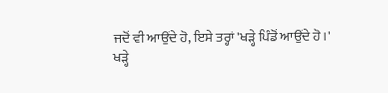ਜਦੋਂ ਵੀ ਆਉਂਦੇ ਹੋ, ਇਸੇ ਤਰ੍ਹਾਂ 'ਖੜ੍ਹੇ ਪਿੰਡੋਂ ਆਉਂਦੇ ਹੋ।'
ਖੜ੍ਹੇ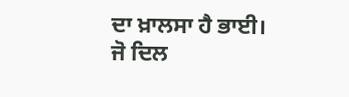ਦਾ ਖ਼ਾਲਸਾ ਹੈ ਭਾਈ। ਜੋ ਦਿਲ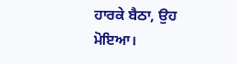ਹਾਰਕੇ ਬੈਠਾ, ਉਹ ਮੋਇਆ।